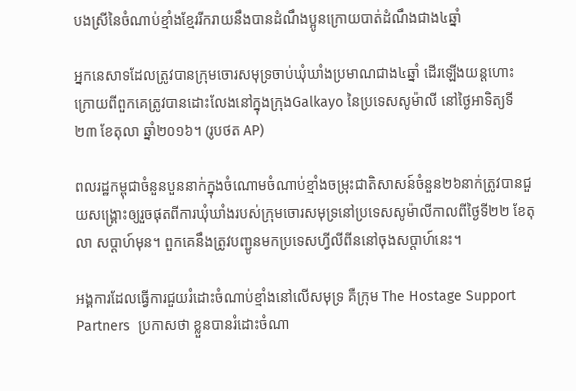បងស្រីនៃចំណាប់ខ្មាំងខ្មែររីករាយនឹងបានដំណឹងប្អូនក្រោយបាត់ដំណឹងជាង៤ឆ្នាំ

អ្នកនេសាទដែលត្រូវបានក្រុមចោរសមុទ្រចាប់ឃុំឃាំងប្រមាណជាង៤ឆ្នាំ ដើរឡើងយន្តហោះ ក្រោយពីពួកគេត្រូវបានដោះលែងនៅក្នុងក្រុងGalkayo នៃប្រទេសសូម៉ាលី នៅថ្ងៃអាទិត្យទី ២៣ ខែតុលា ឆ្នាំ២០១៦។ (រូបថត AP)

ពលរដ្ឋកម្ពុជាចំនួនបួននាក់ក្នុងចំណោមចំណាប់ខ្មាំងចម្រុះជាតិសាសន៍ចំនួន២៦នាក់ត្រូវបានជួយសង្គ្រោះឲ្យរួចផុតពីការឃុំឃាំងរបស់ក្រុមចោរសមុទ្រនៅប្រទេសសូម៉ាលីកាលពីថ្ងៃទី២២ ខែតុលា សប្ដាហ៍មុន។ ពួកគេនឹងត្រូវបញ្ជូនមកប្រទេសហ្វីលីពីននៅចុងសប្តាហ៍នេះ។

អង្គការដែលធ្វើការជួយរំដោះចំណាប់ខ្មាំងនៅលើសមុទ្រ គឺក្រុម The Hostage Support Partners  ប្រកាសថា ខ្លួនបានរំដោះចំណា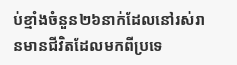ប់ខ្មាំងចំនួន២៦នាក់ដែលនៅរស់រានមានជីវិតដែលមកពីប្រទេ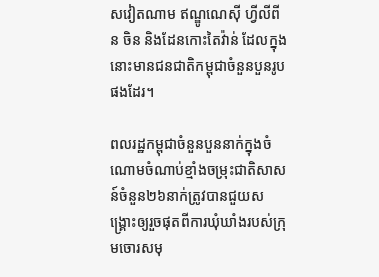សវៀតណាម ឥណ្ឌូណេស៊ី ហ្វីលីពីន ចិន និងដែនកោះតៃវ៉ាន់ ដែលក្នុងនោះមានជនជាតិកម្ពុជាចំនួនបួនរូបផងដែរ។

ពលរដ្ឋកម្ពុជាចំនួនបួននាក់ក្នុងចំណោមចំណាប់ខ្មាំងចម្រុះជាតិសាសន៍ចំនួន២៦នាក់ត្រូវបានជួយសង្គ្រោះឲ្យរួចផុតពីការឃុំឃាំងរបស់ក្រុមចោរសមុ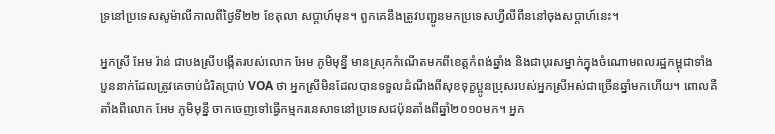ទ្រនៅប្រទេសសូម៉ាលីកាលពីថ្ងៃទី២២ ខែតុលា សប្ដាហ៍មុន។ ពួកគេនឹងត្រូវបញ្ជូនមកប្រទេសហ្វីលីពីននៅចុងសប្តាហ៍នេះ។

អ្នកស្រី អែម រ៉ាន់ ជាបងស្រីបង្កើតរបស់លោក អែម ភូមិមុន្នី មានស្រុកកំណើតមកពីខេត្តកំពង់ឆ្នាំង និងជាបុរសម្នាក់ក្នុងចំណោមពលរដ្ឋកម្ពុជាទាំងបួននាក់ដែលត្រូវគេចាប់ជំរិតប្រាប់ VOA ថា អ្នកស្រីមិនដែលបានទទួលដំណឹងពីសុខទុក្ខប្អូនប្រុសរបស់អ្នកស្រីអស់ជាច្រើនឆ្នាំមកហើយ។ ពោលគឺតាំងពីលោក អែម ភូមិមុន្នី ចាកចេញទៅធ្វើកម្មករនេសាទនៅប្រទេសជប៉ុនតាំងពីឆ្នាំ២០១០មក។ អ្នក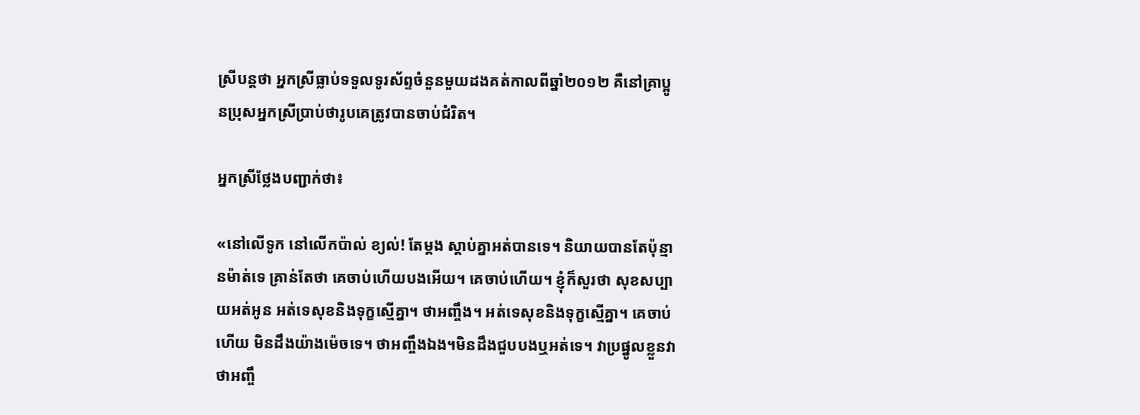ស្រីបន្តថា អ្នកស្រីធ្លាប់ទទួលទូរស័ព្ទចំនួនមួយដងគត់កាលពីឆ្នាំ២០១២ គឺនៅគ្រាប្អូនប្រុសអ្នកស្រីប្រាប់ថារូបគេត្រូវបានចាប់ជំរិត។

អ្នកស្រីថ្លែងបញ្ជាក់ថា៖

«នៅលើទូក នៅលើកប៉ាល់ ខ្យល់! តែម្ដង ស្ដាប់គ្នាអត់បានទេ។ និយាយបានតែប៉ុន្មានម៉ាត់ទេ គ្រាន់តែថា គេចាប់ហើយបងអើយ។ គេចាប់ហើយ។ ខ្ញុំក៏សួរថា សុខសប្បាយអត់អូន អត់ទេសុខនិងទុក្ខស្មើគ្នា។ ថាអញ្ចឹង។ អត់ទេសុខនិងទុក្ខស្មើគ្នា។ គេចាប់ហើយ មិនដឹងយ៉ាងម៉េចទេ។ ថាអញ្ចឹងឯង។មិនដឹងជួបបងឬអត់ទេ។ វាប្រផ្នូលខ្លួនវាថាអញ្ចឹ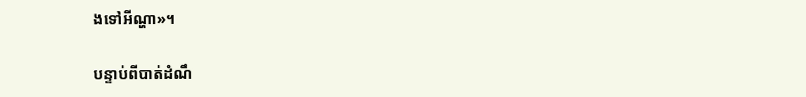ងទៅអីណ្ហា»។

បន្ទាប់ពីបាត់ដំណឹ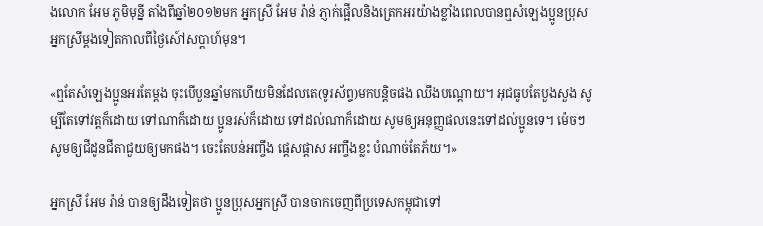ងលោក អែម ភូមិមុន្នី តាំងពីឆ្នាំ២០១២មក អ្នកស្រី អែម រ៉ាន់ ភ្ញាក់ផ្អើលនិងត្រេកអរយ៉ាងខ្លាំងពេលបានឮសំឡេងប្អូនប្រុសអ្នកស្រីម្តងទៀតកាលពីថ្ងៃសៅ៍សប្ដាហ៍មុន។

«ឮតែសំឡេងប្អូនអរតែម្ដង ចុះបើបួនឆ្នាំមកហើយមិនដែលតេ(ទូរស័ព្ទ)មកបន្តិចផង ឈឹងបណ្ដោយ។ អុជធូបតែបួងសួង សូម្បីតែទៅវត្តក៏ដោយ ទៅណាក៏ដោយ ប្អូនរស់ក៏ដោយ ទៅដល់ណាក៏ដោយ សូមឲ្យអនុញ្ញផលនេះទៅដល់ប្អូនទេ។ ម៉េចៗសូមឲ្យជីដូនជីតាជួយឲ្យមកផង។ ចេះតែបន់អញ្ចឹង ផ្ដេសផ្ដាស អញ្ចឹងខ្លះ បំណាច់តែភ័យ។»

អ្នកស្រី អែម រ៉ាន់ បានឲ្យដឹងទៀតថា ប្អូនប្រុសអ្នកស្រី បានចាកចេញពីប្រទេសកម្ពុជាទៅ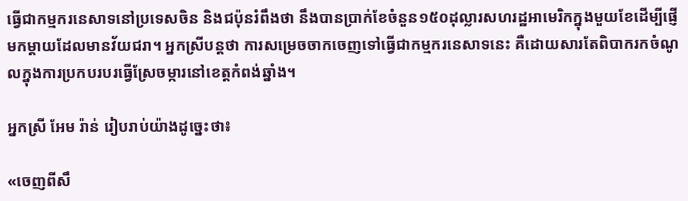ធ្វើជាកម្មករនេសាទនៅប្រទេសចិន និងជប៉ុនរំពឹងថា នឹងបានប្រាក់ខែចំនួន១៥០ដុល្លារសហរដ្ឋអាមេរិកក្នុងមួយខែដើម្បីផ្ញើមកម្ដាយដែលមានវ័យជរា។ អ្នកស្រីបន្តថា ការសម្រេចចាកចេញទៅធ្វើជាកម្មករនេសាទនេះ គឺដោយសារតែពិបាករកចំណូលក្នុងការប្រកបរបរធ្វើស្រែចម្ការនៅខេត្តកំពង់ឆ្នាំង។

អ្នកស្រី អែម រ៉ាន់ រៀបរាប់យ៉ាងដូច្នេះថា៖

«ចេញពីសឹ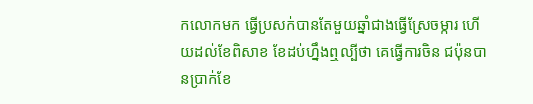កលោកមក ធ្វើប្រសក់បានតែមួយឆ្នាំជាងធ្វើស្រែចម្ការ ហើយដល់ខែពិសាខ ខែដប់ហ្នឹងឮល្បីថា គេធ្វើការចិន ជប៉ុនបានប្រាក់ខែ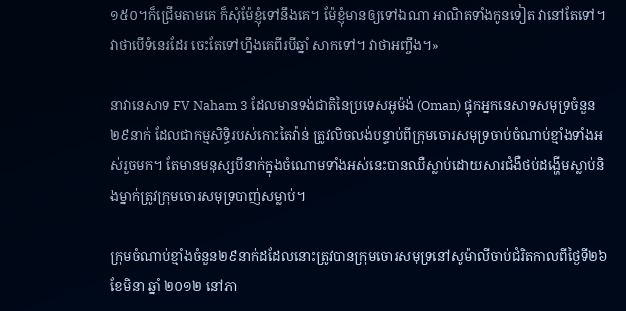១៥០។ក៏ជ្រើមតាមគេ ក៏សុំម៉ែខ្ញុំទៅនឹងគេ។ ម៉ែខ្ញុំមានឲ្យទៅឯណា អាណិតទាំងកូនទៀត វានៅតែទៅ។ វាថាបើទំនេរដែរ ចេះតែទៅហ្នឹងគេពីរបីឆ្នាំ សាកទៅ។ វាថាអញ្ចឹង។»

នាវានេសាទ FV Naham 3 ដែលមានទង់ជាតិនៃប្រទេសអូម៉ង់ (Oman) ផ្ទុកអ្នកនេសាទសមុទ្រចំនួន២៩នាក់ ដែលជាកម្មសិទ្ធិរបស់កោះតៃវ៉ាន់ ត្រូវលិចលង់បន្ទាប់ពីក្រុមចោរសមុទ្រចាប់ចំណាប់ខ្មាំងទាំងអស់រួចមក។ តែមានមនុស្សបីនាក់ក្នុងចំណោមទាំងអស់នេះបានឈឺស្លាប់ដោយសារជំងឺថប់ដង្ហើមស្លាប់និងម្នាក់ត្រូវក្រុមចោរសមុទ្របាញ់សម្លាប់។

ក្រុមចំណាប់ខ្មាំងចំនួន២៩នាក់ដដែលនោះត្រូវបានក្រុមចោរសមុទ្រនៅសូម៉ាលីចាប់ជំរិតកាលពីថ្ងៃទី២៦ ខែមិនា ឆ្នាំ ២០១២ នៅភា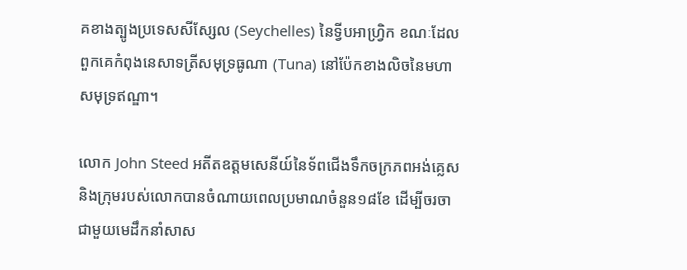គខាងត្បូងប្រទេសសីស្សែល (Seychelles) នៃទ្វីបអាហ្វ្រិក ខណៈដែលពួកគេកំពុងនេសាទត្រីសមុទ្រធូណា (Tuna) នៅប៉ែកខាងលិចនៃមហាសមុទ្រឥណ្ឌា។

លោក John Steed អតីតឧត្តមសេនីយ៍នៃទ័ពជើងទឹកចក្រភពអង់គ្លេស និងក្រុមរបស់លោកបានចំណាយពេលប្រមាណចំនួន១៨ខែ ដើម្បីចរចាជាមួយមេដឹកនាំសាស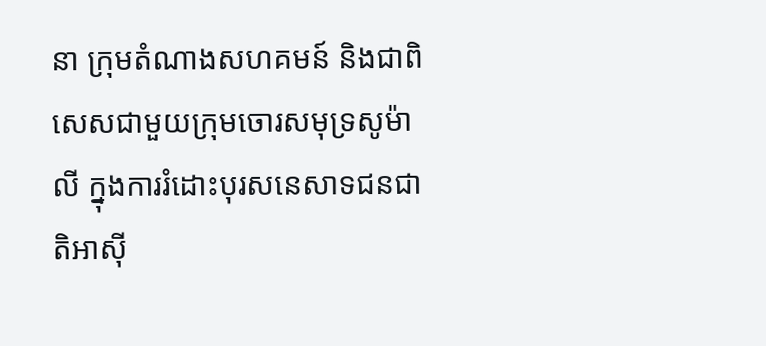នា ក្រុមតំណាងសហគមន៍ និងជាពិសេសជាមួយក្រុមចោរសមុទ្រសូម៉ាលី ក្នុងការរំដោះបុរសនេសាទជនជាតិអាស៊ី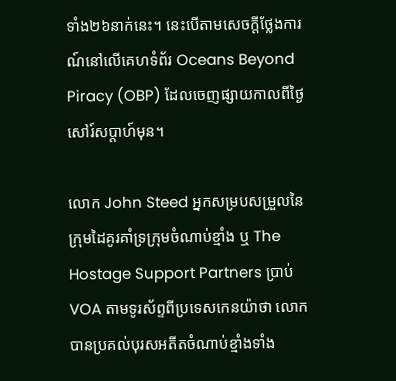ទាំង២៦នាក់នេះ។ នេះបើតាមសេចក្ដីថ្លែងការណ៍នៅលើគេហទំព័រ Oceans Beyond Piracy (OBP) ដែលចេញផ្សាយកាលពីថ្ងៃសៅរ៍សប្តាហ៍មុន។

លោក John Steed អ្នកសម្របសម្រួលនៃក្រុមដៃគូរគាំទ្រក្រុមចំណាប់ខ្មាំង ឬ The Hostage Support Partners ប្រាប់ VOA តាមទូរស័ព្ទពីប្រទេសកេនយ៉ាថា លោកបានប្រគល់បុរសអតីតចំណាប់ខ្មាំងទាំង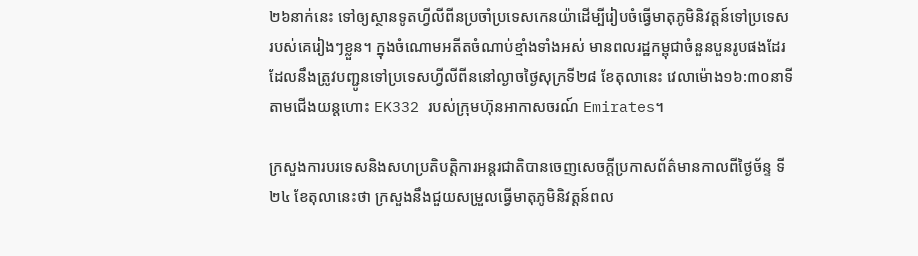២៦នាក់នេះ ទៅឲ្យស្ថានទូតហ្វីលីពីនប្រចាំប្រទេសកេនយ៉ាដើម្បីរៀបចំធ្វើមាតុភូមិនិវត្តន៍ទៅប្រទេសរបស់គេរៀងៗខ្លួន។ ក្នុងចំណោមអតីតចំណាប់ខ្មាំងទាំងអស់ មានពលរដ្ឋកម្ពុជាចំនួនបួនរូបផងដែរ ដែលនឹងត្រូវបញ្ជូនទៅប្រទេសហ្វីលីពីននៅល្ងាចថ្ងៃសុក្រទី២៨ ខែតុលានេះ វេលាម៉ោង១៦:៣០នាទី តាមជើងយន្តហោះ EK332 របស់ក្រុមហ៊ុនអាកាសចរណ៍ Emirates។

ក្រសួងការបរទេសនិងសហប្រតិបត្តិការអន្តរជាតិបានចេញសេចក្ដីប្រកាសព័ត៌មានកាលពីថ្ងៃច័ន្ទ ទី២៤ ខែតុលានេះថា ក្រសួងនឹងជួយសម្រួលធ្វើមាតុភូមិនិវត្តន៍ពល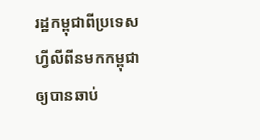រដ្ឋកម្ពុជាពីប្រទេសហ្វីលីពីនមកកម្ពុជាឲ្យបានឆាប់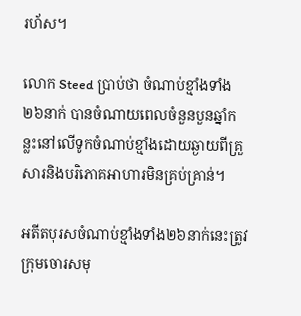រហ័ស។

លោក Steed ប្រាប់ថា ចំណាប់ខ្មាំងទាំង២៦នាក់ បានចំណាយពេលចំនួនបួនឆ្នាំកន្លះនៅលើទូកចំណាប់ខ្មាំងដោយឆ្ងាយពីគ្រួសារនិងបរិភោគអាហារមិនគ្រប់គ្រាន់។

អតីតបុរសចំណាប់ខ្មាំងទាំង២៦នាក់នេះត្រូវក្រុមចោរសមុ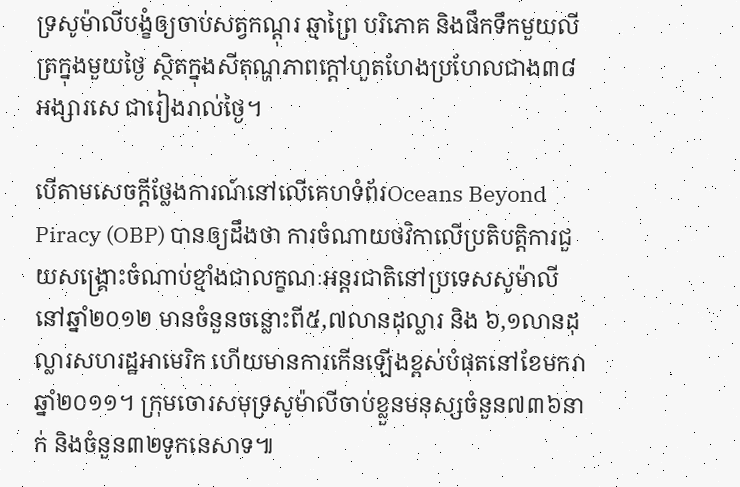ទ្រសូម៉ាលីបង្ខំឲ្យចាប់សត្វកណ្ដុរ ឆ្មាព្រៃ បរិភោគ និងផឹកទឹកមួយលីត្រក្នុងមួយថ្ងៃ ស្ថិតក្នុងសីតុណ្ហភាពក្ដៅហួតហែងប្រហែលជាង៣៨អង្សារសេ ជារៀងរាល់ថ្ងៃ។

បើតាមសេចក្ដីថ្លែងការណ៍នៅលើគេហទំព័រOceans Beyond Piracy (OBP) បានឲ្យដឹងថា ការចំណាយថវិកាលើប្រតិបត្តិការជួយសង្គ្រោះចំណាប់ខ្មាំងជាលក្ខណៈអន្តរជាតិនៅប្រទេសសូម៉ាលីនៅឆ្នាំ២០១២ មានចំនួនចន្លោះពី៥,៧លានដុល្លារ និង ៦,១លានដុល្លារសហរដ្ឋអាមេរិក ហើយមានការកើនឡើងខ្ពស់បំផុតនៅខែមករាឆ្នាំ២០១១។ ក្រុមចោរសមុទ្រសូម៉ាលីចាប់ខ្លួនមនុស្សចំនួន៧៣៦នាក់ និងចំនួន៣២ទូកនេសាទ៕